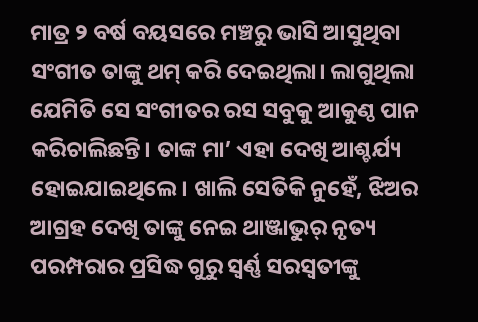ମାତ୍ର ୨ ବର୍ଷ ବୟସରେ ମଞ୍ଚରୁ ଭାସି ଆସୁଥିବା ସଂଗୀତ ତାଙ୍କୁ ଥମ୍ କରି ଦେଇଥିଲା। ଲାଗୁଥିଲା ଯେମିତି ସେ ସଂଗୀତର ରସ ସବୁକୁ ଆକୁଣ୍ଠ ପାନ କରିଚାଲିଛନ୍ତି। ତାଙ୍କ ମା’ ଏହା ଦେଖି ଆଶ୍ଚର୍ଯ୍ୟ ହୋଇଯାଇଥିଲେ। ଖାଲି ସେତିକି ନୁହେଁ, ଝିଅର ଆଗ୍ରହ ଦେଖି ତାଙ୍କୁ ନେଇ ଥାଞ୍ଜାଭୁର୍ ନୃତ୍ୟ ପରମ୍ପରାର ପ୍ରସିଦ୍ଧ ଗୁରୁ ସ୍ୱର୍ଣ୍ଣ ସରସ୍ୱତୀଙ୍କୁ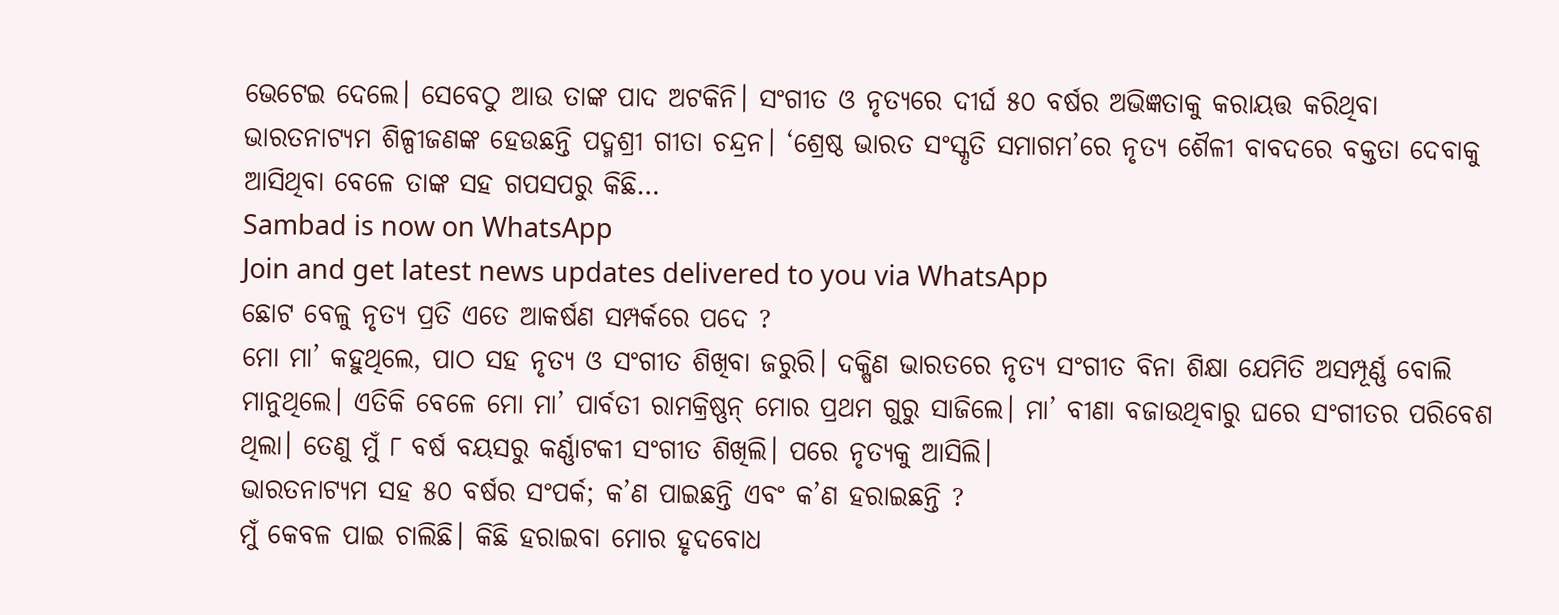ଭେଟେଇ ଦେଲେ। ସେବେଠୁ ଆଉ ତାଙ୍କ ପାଦ ଅଟକିନି। ସଂଗୀତ ଓ ନୃତ୍ୟରେ ଦୀର୍ଘ ୫୦ ବର୍ଷର ଅଭିଜ୍ଞତାକୁ କରାୟତ୍ତ କରିଥିବା ଭାରତନାଟ୍ୟମ ଶିଳ୍ପୀଜଣଙ୍କ ହେଉଛନ୍ତି ପଦ୍ମଶ୍ରୀ ଗୀତା ଚନ୍ଦ୍ରନ। ‘ଶ୍ରେଷ୍ଠ ଭାରତ ସଂସ୍କୃତି ସମାଗମ’ରେ ନୃତ୍ୟ ଶୈଳୀ ବାବଦରେ ବକ୍ତତା ଦେବାକୁ ଆସିଥିବା ବେଳେ ତାଙ୍କ ସହ ଗପସପରୁ କିଛି…
Sambad is now on WhatsApp
Join and get latest news updates delivered to you via WhatsApp
ଛୋଟ ବେଳୁ ନୃତ୍ୟ ପ୍ରତି ଏତେ ଆକର୍ଷଣ ସମ୍ପର୍କରେ ପଦେ ?
ମୋ ମା’ କହୁଥିଲେ, ପାଠ ସହ ନୃତ୍ୟ ଓ ସଂଗୀତ ଶିଖିବା ଜରୁରି। ଦକ୍ଷିଣ ଭାରତରେ ନୃତ୍ୟ ସଂଗୀତ ବିନା ଶିକ୍ଷା ଯେମିତି ଅସମ୍ପୂର୍ଣ୍ଣ ବୋଲି ମାନୁଥିଲେ। ଏତିକି ବେଳେ ମୋ ମା’ ପାର୍ବତୀ ରାମକ୍ରିଷ୍ଣନ୍ ମୋର ପ୍ରଥମ ଗୁରୁ ସାଜିଲେ। ମା’ ବୀଣା ବଜାଉଥିବାରୁ ଘରେ ସଂଗୀତର ପରିବେଶ ଥିଲା। ତେଣୁ ମୁଁ ୮ ବର୍ଷ ବୟସରୁ କର୍ଣ୍ଣାଟକୀ ସଂଗୀତ ଶିଖିଲି। ପରେ ନୃତ୍ୟକୁ ଆସିଲି।
ଭାରତନାଟ୍ୟମ ସହ ୫୦ ବର୍ଷର ସଂପର୍କ; କ’ଣ ପାଇଛନ୍ତି ଏବଂ କ’ଣ ହରାଇଛନ୍ତି ?
ମୁଁ କେବଳ ପାଇ ଚାଲିଛି। କିଛି ହରାଇବା ମୋର ହୃଦବୋଧ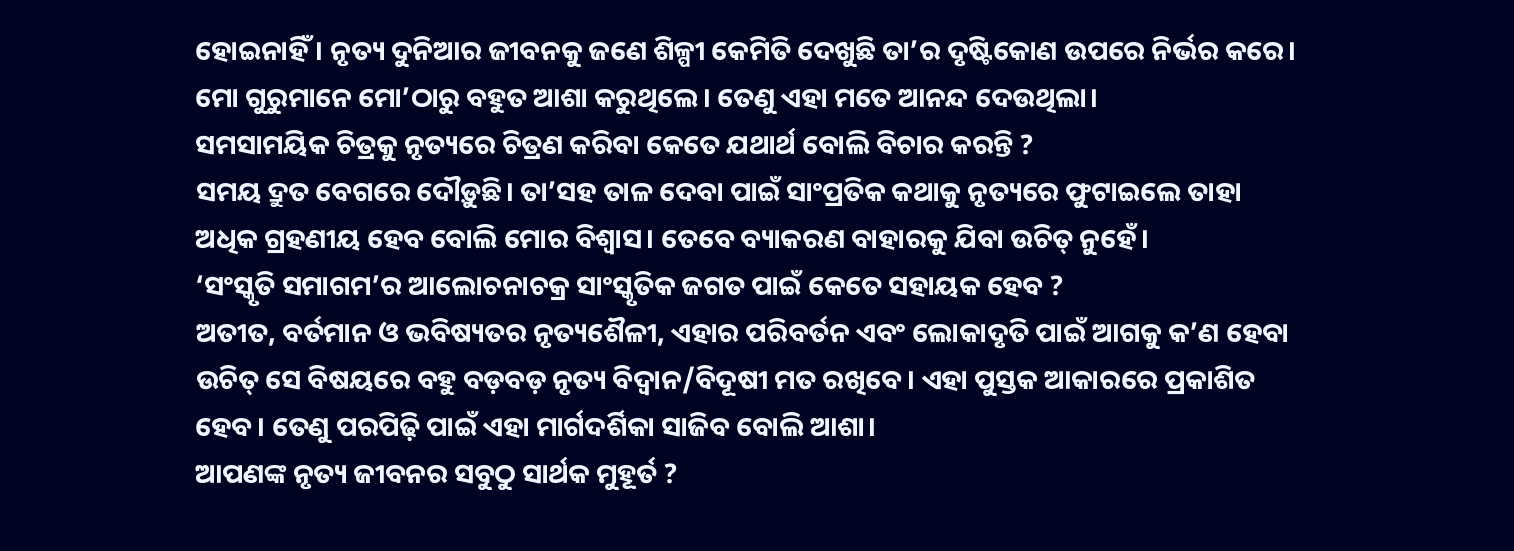ହୋଇନାହିଁ। ନୃତ୍ୟ ଦୁନିଆର ଜୀବନକୁ ଜଣେ ଶିଳ୍ପୀ କେମିତି ଦେଖୁଛି ତା’ର ଦୃଷ୍ଟିକୋଣ ଉପରେ ନିର୍ଭର କରେ। ମୋ ଗୁରୁମାନେ ମୋ’ଠାରୁ ବହୁତ ଆଶା କରୁଥିଲେ। ତେଣୁ ଏହା ମତେ ଆନନ୍ଦ ଦେଉଥିଲା।
ସମସାମୟିକ ଚିତ୍ରକୁ ନୃତ୍ୟରେ ଚିତ୍ରଣ କରିବା କେତେ ଯଥାର୍ଥ ବୋଲି ବିଚାର କରନ୍ତି ?
ସମୟ ଦ୍ରୁତ ବେଗରେ ଦୌଡ଼ୁଛି। ତା’ସହ ତାଳ ଦେବା ପାଇଁ ସାଂପ୍ରତିକ କଥାକୁ ନୃତ୍ୟରେ ଫୁଟାଇଲେ ତାହା ଅଧିକ ଗ୍ରହଣୀୟ ହେବ ବୋଲି ମୋର ବିଶ୍ୱାସ। ତେବେ ବ୍ୟାକରଣ ବାହାରକୁ ଯିବା ଉଚିତ୍ ନୁହେଁ।
‘ସଂସ୍କୃତି ସମାଗମ’ର ଆଲୋଚନାଚକ୍ର ସାଂସ୍କୃତିକ ଜଗତ ପାଇଁ କେତେ ସହାୟକ ହେବ ?
ଅତୀତ, ବର୍ତମାନ ଓ ଭବିଷ୍ୟତର ନୃତ୍ୟଶୈଳୀ, ଏହାର ପରିବର୍ତନ ଏବଂ ଲୋକାଦୃତି ପାଇଁ ଆଗକୁ କ’ଣ ହେବା ଉଚିତ୍ ସେ ବିଷୟରେ ବହୁ ବଡ଼ବଡ଼ ନୃତ୍ୟ ବିଦ୍ୱାନ/ବିଦୂଷୀ ମତ ରଖିବେ। ଏହା ପୁସ୍ତକ ଆକାରରେ ପ୍ରକାଶିତ ହେବ। ତେଣୁ ପରପିଢ଼ି ପାଇଁ ଏହା ମାର୍ଗଦର୍ଶିକା ସାଜିବ ବୋଲି ଆଶା।
ଆପଣଙ୍କ ନୃତ୍ୟ ଜୀବନର ସବୁଠୁ ସାର୍ଥକ ମୁହୂର୍ତ ?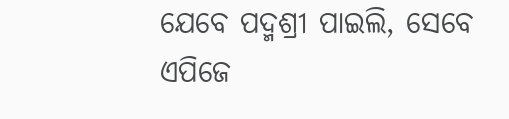ଯେବେ ପଦ୍ମଶ୍ରୀ ପାଇଲି, ସେବେ ଏପିଜେ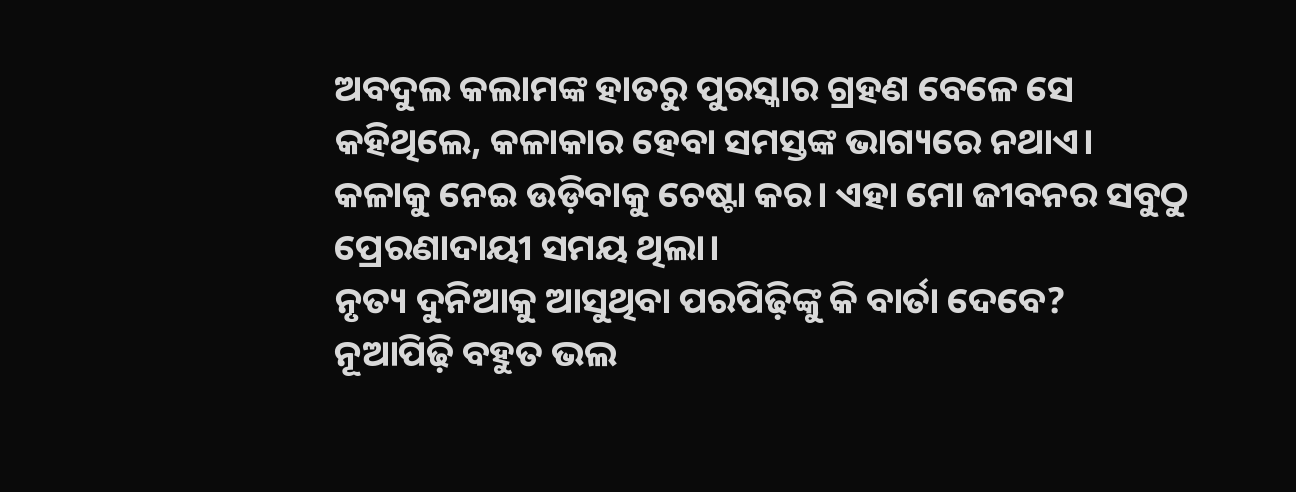ଅବଦୁଲ କଲାମଙ୍କ ହାତରୁ ପୁରସ୍କାର ଗ୍ରହଣ ବେଳେ ସେ କହିଥିଲେ, କଳାକାର ହେବା ସମସ୍ତଙ୍କ ଭାଗ୍ୟରେ ନଥାଏ। କଳାକୁ ନେଇ ଉଡ଼ିବାକୁ ଚେଷ୍ଟା କର। ଏହା ମୋ ଜୀବନର ସବୁଠୁ ପ୍ରେରଣାଦାୟୀ ସମୟ ଥିଲା।
ନୃତ୍ୟ ଦୁନିଆକୁ ଆସୁଥିବା ପରପିଢ଼ିଙ୍କୁ କି ବାର୍ତା ଦେବେ?
ନୂଆପିଢ଼ି ବହୁତ ଭଲ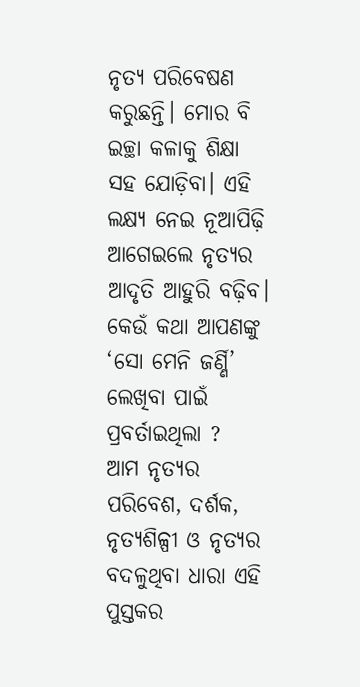ନୃତ୍ୟ ପରିବେଷଣ କରୁଛନ୍ତି। ମୋର ବି ଇଚ୍ଛା କଳାକୁ ଶିକ୍ଷା ସହ ଯୋଡ଼ିବା। ଏହି ଲକ୍ଷ୍ୟ ନେଇ ନୂଆପିଢ଼ି ଆଗେଇଲେ ନୃତ୍ୟର ଆଦୃତି ଆହୁରି ବଢ଼ିବ।
କେଉଁ କଥା ଆପଣଙ୍କୁ ‘ସୋ ମେନି ଜର୍ଣ୍ଣି’ ଲେଖିବା ପାଇଁ ପ୍ରବର୍ତାଇଥିଲା ?
ଆମ ନୃତ୍ୟର ପରିବେଶ, ଦର୍ଶକ, ନୃତ୍ୟଶିଳ୍ପୀ ଓ ନୃତ୍ୟର ବଦଳୁଥିବା ଧାରା ଏହି ପୁସ୍ତକର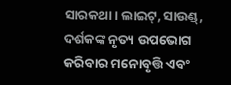ସାରକଥା। ଲାଇଟ୍, ସାଉଣ୍ଡ୍, ଦର୍ଶକଙ୍କ ନୃତ୍ୟ ଉପଭୋଗ କରିବାର ମନୋବୃତ୍ତି ଏବଂ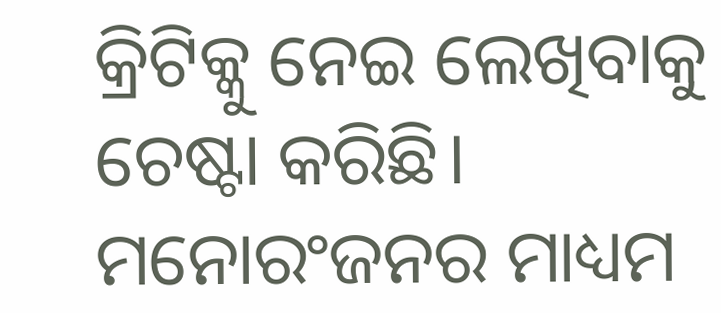କ୍ରିଟିକ୍କୁ ନେଇ ଲେଖିବାକୁ ଚେଷ୍ଟା କରିଛି। ମନୋରଂଜନର ମାଧ୍ୟମ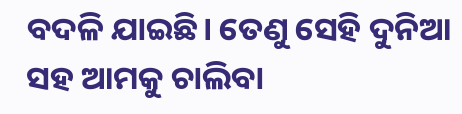ବଦଳି ଯାଇଛି। ତେଣୁ ସେହି ଦୁନିଆ ସହ ଆମକୁ ଚାଲିବା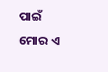ପାଇଁ ମୋର ଏ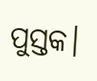ପୁସ୍ତକ।